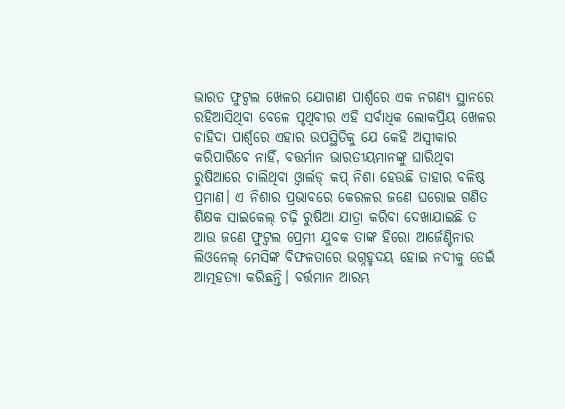ଭାରତ ଫୁଟ୍ବଲ ଖେଳର ଯୋଗାଣ ପାର୍ଶ୍ୱରେ ଏକ ନଗଣ୍ୟ ସ୍ଥାନରେ ରହିଆସିଥିବା ବେଳେ ପୃଥିବୀର ଏହି ସର୍ବାଧିକ ଲୋକପ୍ରିୟ ଖେଳର ଚାହିଦା ପାର୍ଶ୍ୱରେ ଏହାର ଉପସ୍ଥିତିକୁ ଯେ କେହି ଅସ୍ୱୀକାର କରିପାରିବେ ନାହିଁ, ବତ୍ତର୍ମାନ ଭାରତୀୟମାନଙ୍କୁ ଘାରିଥିବା ରୁଷିଆରେ ଚାଲିଥିବା ଓ୍ଵାର୍ଲଡ୍ କପ୍ ନିଶା ହେଉଛି ତାହାର ବଳିଷ୍ଠ ପ୍ରମାଣ। ଏ ନିଶାର ପ୍ରଭାବରେ କେରଳର ଜଣେ ଘରୋଇ ଗଣିତ ଶିକ୍ଷକ ସାଇକେଲ୍ ଚଢ଼ି ରୁଷିଆ ଯାତ୍ରା କରିବା ଦେଖାଯାଇଛି ତ ଆଉ ଜଣେ ଫୁଟ୍ବଲ ପ୍ରେମୀ ଯୁବକ ତାଙ୍କ ହିରୋ ଆର୍ଜେଣ୍ଟିନାର ଲିଓନେଲ୍ ମେସିଙ୍କ ବିଫଳତାରେ ଭଗ୍ନହୃଦୟ ହୋଇ ନଦୀକୁ ଡେଇଁ ଆତ୍ମହତ୍ୟା କରିଛନ୍ତି। ବର୍ତ୍ତମାନ ଆରମ୍ଭ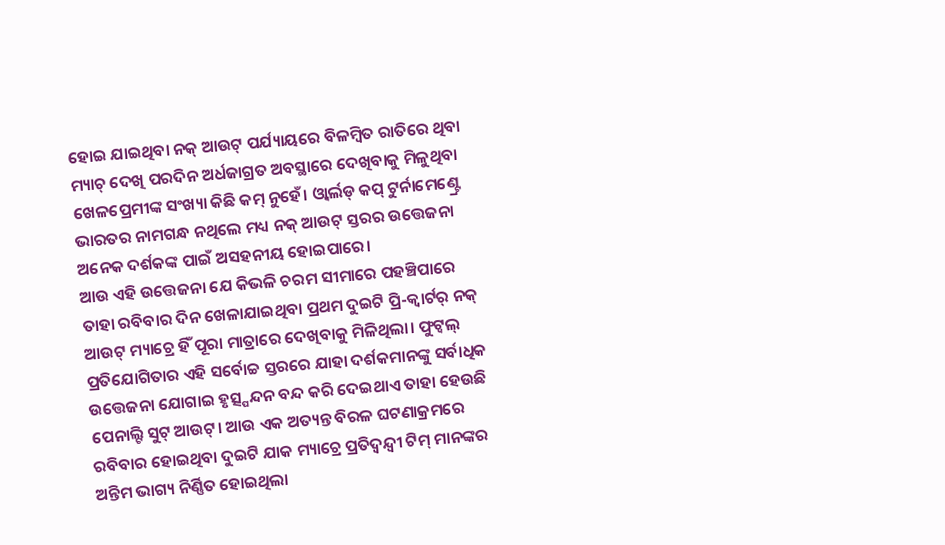ହୋଇ ଯାଇଥିବା ନକ୍ ଆଉଟ୍ ପର୍ଯ୍ୟାୟରେ ବିଳମ୍ବିତ ରାତିରେ ଥିବା ମ୍ୟାଚ୍ ଦେଖି ପରଦିନ ଅର୍ଧଜାଗ୍ରତ ଅବସ୍ଥାରେ ଦେଖିବାକୁ ମିଳୁଥିବା ଖେଳପ୍ରେମୀଙ୍କ ସଂଖ୍ୟା କିଛି କମ୍ ନୁହେଁ। ଓ୍ଵାର୍ଲଡ୍ କପ୍ ଟୁର୍ନାମେଣ୍ଟ୍ରେ ଭାରତର ନାମଗନ୍ଧ ନଥିଲେ ମଧ୍ୟ ନକ୍ ଆଉଟ୍ ସ୍ତରର ଉତ୍ତେଜନା ଅନେକ ଦର୍ଶକଙ୍କ ପାଇଁ ଅସହନୀୟ ହୋଇପାରେ।
ଆଉ ଏହି ଉତ୍ତେଜନା ଯେ କିଭଳି ଚରମ ସୀମାରେ ପହଞ୍ଚିପାରେ ତାହା ରବିବାର ଦିନ ଖେଳାଯାଇଥିବା ପ୍ରଥମ ଦୁଇଟି ପ୍ରି-କ୍ୱାର୍ଟର୍ ନକ୍ ଆଉଟ୍ ମ୍ୟାଚ୍ରେ ହିଁ ପୂରା ମାତ୍ରାରେ ଦେଖିବାକୁ ମିଳିଥିଲା। ଫୁଟ୍ବଲ୍ ପ୍ରତିଯୋଗିତାର ଏହି ସର୍ବୋଚ୍ଚ ସ୍ତରରେ ଯାହା ଦର୍ଶକମାନଙ୍କୁ ସର୍ବାଧିକ ଉତ୍ତେଜନା ଯୋଗାଇ ହୃତ୍ସ୍ପନ୍ଦନ ବନ୍ଦ କରି ଦେଇଥାଏ ତାହା ହେଉଛି ପେନାଲ୍ଟି ସୁଟ୍ ଆଉଟ୍। ଆଉ ଏକ ଅତ୍ୟନ୍ତ ବିରଳ ଘଟଣାକ୍ରମରେ ରବିବାର ହୋଇଥିବା ଦୁଇଟି ଯାକ ମ୍ୟାଚ୍ରେ ପ୍ରତିଦ୍ୱନ୍ଦ୍ୱୀ ଟିମ୍ ମାନଙ୍କର ଅନ୍ତିମ ଭାଗ୍ୟ ନିର୍ଣ୍ଣିତ ହୋଇଥିଲା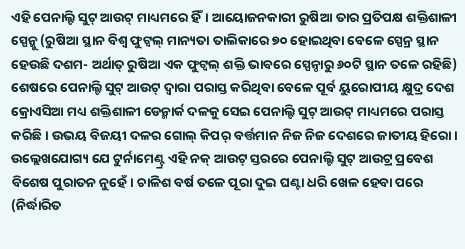ଏହି ପେନାଲ୍ଟି ସୁଟ୍ ଆଉଟ୍ ମାଧ୍ୟମରେ ହିଁ। ଆୟୋଜନକାରୀ ରୁଷିଆ ତାର ପ୍ରତିପକ୍ଷ ଶକ୍ତିଶାଳୀ ସ୍ପେନ୍କୁ (ରୁଷିଆ ସ୍ଥାନ ବିଶ୍ୱ ଫୁଟ୍ବଲ୍ ମାନ୍ୟତା ତାଲିକାରେ ୭୦ ହୋଇଥିବା ବେଳେ ସ୍ପେନ୍ର ସ୍ଥାନ ହେଉଛି ଦଶମ- ଅର୍ଥାତ୍ ରୁଷିଆ ଏକ ଫୁଟ୍ବଲ୍ ଶକ୍ତି ଭାବରେ ସ୍ପେନ୍ଠାରୁ ୬୦ଟି ସ୍ଥାନ ତଳେ ରହିଛି) ଶେଷରେ ପେନାଲ୍ଟି ସୁଟ୍ ଆଉଟ୍ ଦ୍ୱାରା ପରାସ୍ତ କରିଥିବା ବେଳେ ପୂର୍ବ ୟୁରୋପୀୟ କ୍ଷୁଦ୍ର ଦେଶ କ୍ରୋଏସିଆ ମଧ୍ୟ ଶକ୍ତିଶାଳୀ ଡେନ୍ମାର୍କ ଦଳକୁ ସେଇ ପେନାଲ୍ଟି ସୁଟ୍ ଆଉଟ୍ ମାଧ୍ୟମରେ ପରାସ୍ତ କରିଛି। ଉଭୟ ବିଜୟୀ ଦଳର ଗୋଲ୍ କିପର୍ ବର୍ତ୍ତମାନ ନିଜ ନିଜ ଦେଶରେ ଜାତୀୟ ହିରୋ।
ଉଲ୍ଲେଖଯୋଗ୍ୟ ଯେ ଟୁର୍ନାମେଣ୍ଟ୍ର ଏହି ନକ୍ ଆଉଟ୍ ସ୍ତରରେ ପେନାଲ୍ଟି ସୁଟ୍ ଆଉଟ୍ର ପ୍ରବେଶ ବିଶେଷ ପୁରାତନ ନୁହେଁ। ଚାଳିଶ ବର୍ଷ ତଳେ ପୂରା ଦୁଇ ଘଣ୍ଟା ଧରି ଖେଳ ହେବା ପରେ (ନିର୍ଦ୍ଧାରିତ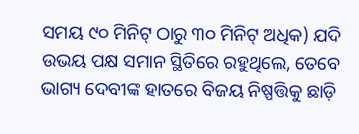ସମୟ ୯୦ ମିନିଟ୍ ଠାରୁ ୩୦ ମିନିଟ୍ ଅଧିକ) ଯଦି ଉଭୟ ପକ୍ଷ ସମାନ ସ୍ଥିତିରେ ରହୁଥିଲେ, ତେବେ ଭାଗ୍ୟ ଦେବୀଙ୍କ ହାତରେ ବିଜୟ ନିଷ୍ପତ୍ତିକୁ ଛାଡ଼ି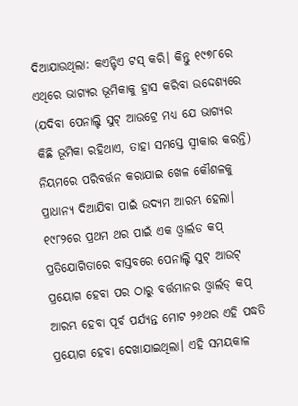ଦିଆଯାଉଥିଲା: କଏନ୍ଟିଏ ଟସ୍ କରି। କିନ୍ତୁ ୧୯୭୮ରେ ଏଥିରେ ଭାଗ୍ୟର ଭୂମିକାକୁ ହ୍ରାସ କରିବା ଉଦ୍ଦେଶ୍ୟରେ (ଯଦିବା ପେନାଲ୍ଟି ସୁଟ୍ ଆଉଟ୍ରେ ମଧ୍ୟ ଯେ ଭାଗ୍ୟର କିଛି ଭୂମିକା ରହିଥାଏ, ତାହା ସମସ୍ତେ ସ୍ୱୀକାର କରନ୍ତି) ନିୟମରେ ପରିବର୍ତ୍ତନ କରାଯାଇ ଖେଳ କୌଶଳକୁ ପ୍ରାଧାନ୍ୟ ଦିଆଯିବା ପାଇଁ ଉଦ୍ୟମ ଆରମ୍ଭ ହେଲା। ୧୯୮୨ରେ ପ୍ରଥମ ଥର ପାଇଁ ଏକ ଓ୍ଵାର୍ଲଡ କପ୍ ପ୍ରତିଯୋଗିତାରେ ବାସ୍ତବରେ ପେନାଲ୍ଟି ସୁଟ୍ ଆଉଟ୍ ପ୍ରୟୋଗ ହେବା ପର ଠାରୁ ବର୍ତ୍ତମାନର ଓ୍ଵାର୍ଲଡ୍ କପ୍ ଆରମ୍ଭ ହେବା ପୂର୍ବ ପର୍ଯ୍ୟନ୍ତ ମୋଟ ୨୬ଥର ଏହି ପଦ୍ଧତି ପ୍ରୟୋଗ ହେବା ଦେଖାଯାଇଥିଲା। ଏହି ସମୟକାଳ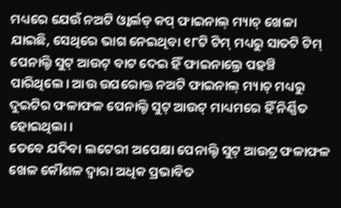ମଧ୍ୟରେ ଯେଉଁ ନଅଟି ଓ୍ଵାର୍ଲଡ୍ କପ୍ ଫାଇନାଲ୍ ମ୍ୟାଚ୍ ଖେଳା ଯାଇଛି, ସେଥିରେ ଭାଗ ନେଇଥିବା ୧୮ଟି ଟିମ୍ ମଧ୍ୟରୁ ସାତଟି ଟିମ୍ ପେନାଲ୍ଟି ସୁଟ୍ ଆଉଟ୍ ବାଟ ଦେଇ ହିଁ ଫାଇନାଲ୍ରେ ପହଞ୍ଚି ପାରିଥିଲେ। ଆଉ ଉପରୋକ୍ତ ନଅଟି ଫାଇନାଲ୍ ମ୍ୟାଚ୍ ମଧ୍ୟରୁ ଦୁଇଟିର ଫଳାଫଳ ପେନାଲ୍ଟି ସୁଟ୍ ଆଉଟ୍ ମାଧ୍ୟମରେ ହିଁ ନିର୍ଣ୍ଣିତ ହୋଇଥିଲା।
ତେବେ ଯଦିବା ଲଟେରୀ ଅପେକ୍ଷା ପେନାଲ୍ଟି ସୁଟ୍ ଆଉଟ୍ର ଫଳାଫଳ ଖେଳ କୌଶଳ ଦ୍ୱାରା ଅଧିକ ପ୍ରଭାବିତ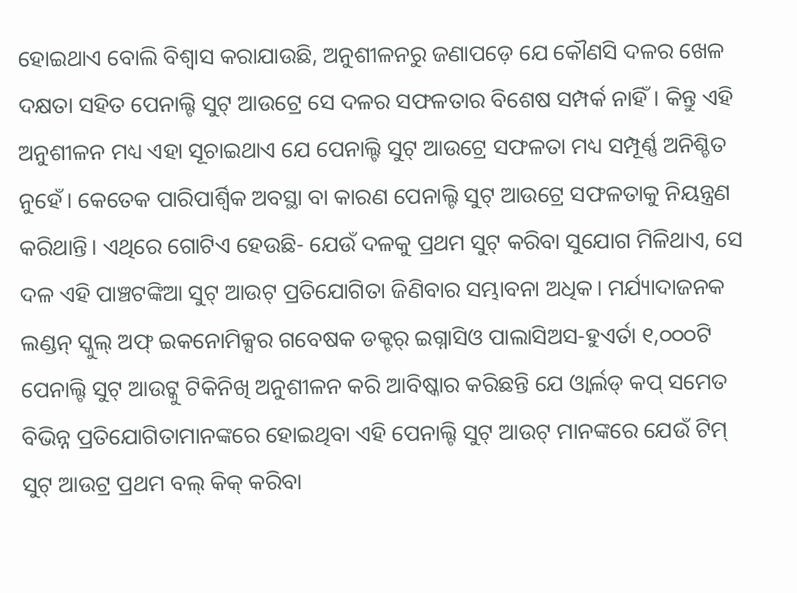ହୋଇଥାଏ ବୋଲି ବିଶ୍ୱାସ କରାଯାଉଛି, ଅନୁଶୀଳନରୁ ଜଣାପଡ଼େ ଯେ କୌଣସି ଦଳର ଖେଳ ଦକ୍ଷତା ସହିତ ପେନାଲ୍ଟି ସୁଟ୍ ଆଉଟ୍ରେ ସେ ଦଳର ସଫଳତାର ବିଶେଷ ସମ୍ପର୍କ ନାହିଁ। କିନ୍ତୁ ଏହି ଅନୁଶୀଳନ ମଧ୍ୟ ଏହା ସୂଚାଇଥାଏ ଯେ ପେନାଲ୍ଟି ସୁଟ୍ ଆଉଟ୍ରେ ସଫଳତା ମଧ୍ୟ ସମ୍ପୂର୍ଣ୍ଣ ଅନିଶ୍ଚିତ ନୁହେଁ। କେତେକ ପାରିପାର୍ଶ୍ୱିକ ଅବସ୍ଥା ବା କାରଣ ପେନାଲ୍ଟି ସୁଟ୍ ଆଉଟ୍ରେ ସଫଳତାକୁ ନିୟନ୍ତ୍ରଣ କରିଥାନ୍ତି। ଏଥିରେ ଗୋଟିଏ ହେଉଛି- ଯେଉଁ ଦଳକୁ ପ୍ରଥମ ସୁଟ୍ କରିବା ସୁଯୋଗ ମିଳିଥାଏ, ସେ ଦଳ ଏହି ପାଞ୍ଚଟଙ୍କିଆ ସୁଟ୍ ଆଉଟ୍ ପ୍ରତିଯୋଗିତା ଜିଣିବାର ସମ୍ଭାବନା ଅଧିକ। ମର୍ଯ୍ୟାଦାଜନକ ଲଣ୍ଡନ୍ ସ୍କୁଲ୍ ଅଫ୍ ଇକନୋମିକ୍ସର ଗବେଷକ ଡକ୍ଟର୍ ଇଗ୍ନାସିଓ ପାଲାସିଅସ-ହୁଏର୍ତା ୧,୦୦୦ଟି ପେନାଲ୍ଟି ସୁଟ୍ ଆଉଟ୍କୁ ଟିକିନିଖି ଅନୁଶୀଳନ କରି ଆବିଷ୍କାର କରିଛନ୍ତି ଯେ ଓ୍ଵାର୍ଲଡ୍ କପ୍ ସମେତ ବିଭିନ୍ନ ପ୍ରତିଯୋଗିତାମାନଙ୍କରେ ହୋଇଥିବା ଏହି ପେନାଲ୍ଟି ସୁଟ୍ ଆଉଟ୍ ମାନଙ୍କରେ ଯେଉଁ ଟିମ୍ ସୁଟ୍ ଆଉଟ୍ର ପ୍ରଥମ ବଲ୍ କିକ୍ କରିବା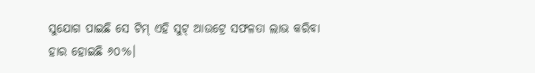ସୁଯୋଗ ପାଇଛି ସେ ଟିମ୍ ଏହି ସୁଟ୍ ଆଉଟ୍ରେ ସଫଳତା ଲାଭ କରିବା ହାର ହୋଇଛି ୬୦%।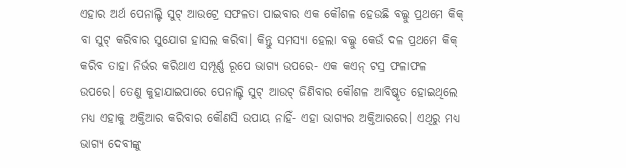ଏହାର ଅର୍ଥ ପେନାଲ୍ଟି ସୁଟ୍ ଆଉଟ୍ରେ ସଫଳତା ପାଇବାର ଏକ କୌଶଳ ହେଉଛି ବଲ୍କୁ ପ୍ରଥମେ କିକ୍ ବା ସୁଟ୍ କରିବାର ସୁଯୋଗ ହାସଲ କରିବା। କିନ୍ତୁ ସମସ୍ୟା ହେଲା ବଲ୍କୁ କେଉଁ ଦଳ ପ୍ରଥମେ କିକ୍ କରିବ ତାହା ନିର୍ଭର କରିଥାଏ ସମ୍ପୂର୍ଣ୍ଣ ରୂପେ ଭାଗ୍ୟ ଉପରେ- ଏକ କଏନ୍ ଟସ୍ର ଫଳାଫଳ ଉପରେ। ତେଣୁ କୁହାଯାଇପାରେ ପେନାଲ୍ଟି ସୁଟ୍ ଆଉଟ୍ ଜିଣିବାର କୌଶଳ ଆବିଷ୍କୃତ ହୋଇଥିଲେ ମଧ୍ୟ ଏହାକୁ ଅକ୍ତିଆର କରିବାର କୌଣସି ଉପାୟ ନାହିଁ- ଏହା ଭାଗ୍ୟର ଅକ୍ତିଆରରେ। ଏଥିରୁ ମଧ୍ୟ ଭାଗ୍ୟ ଦେବୀଙ୍କୁ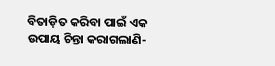ବିତାଡ଼ିତ କରିବା ପାଇଁ ଏକ ଉପାୟ ଚିନ୍ତା କରାଗଲାଣି-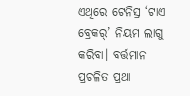ଏଥିରେ ଟେନିସ୍ର ‘ଟାଏ ବ୍ରେକର୍’ ନିୟମ ଲାଗୁ କରିବା। ବର୍ତ୍ତମାନ ପ୍ରଚଳିତ ପ୍ରଥା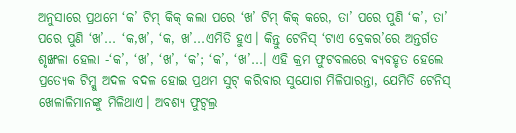ଅନୁସାରେ ପ୍ରଥମେ ‘କ’ ଟିମ୍ କିକ୍ କଲା ପରେ ‘ଖ’ ଟିମ୍ କିକ୍ କରେ, ତା’ ପରେ ପୁଣି ‘କ’, ତା’ ପରେ ପୁଣି ‘ଖ’... ‘କ,ଖ’, ‘କ, ଖ’...ଏମିତି ହୁଏ। କିନ୍ତୁ ଟେନିସ୍ ‘ଟାଏ ବ୍ରେକର’ରେ ଅନ୍ତର୍ଗତ ଶୃଙ୍ଖଳା ହେଲା -‘କ’, ‘ଖ’, ‘ଖ’, ‘କ’; ‘କ’, ‘ଖ’...। ଏହି କ୍ରମ ଫୁଟବଲରେ ବ୍ୟବହୃତ ହେଲେ ପ୍ରତ୍ୟେକ ଟିମ୍କୁ ଅଦଳ ବଦଳ ହୋଇ ପ୍ରଥମ ସୁଟ୍ କରିବାର ସୁଯୋଗ ମିଳିପାରନ୍ତା, ଯେମିତି ଟେନିସ୍ ଖେଳାଳିମାନଙ୍କୁ ମିଳିଥାଏ। ଅବଶ୍ୟ ଫୁଟ୍ବଲ୍ର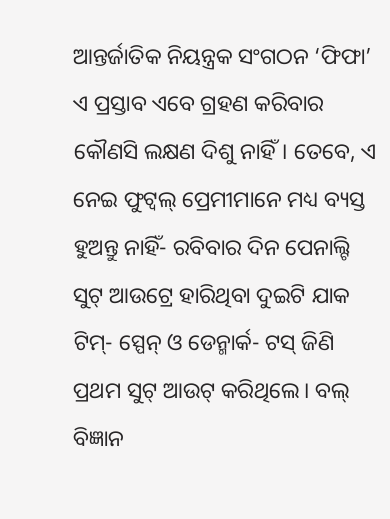ଆନ୍ତର୍ଜାତିକ ନିୟନ୍ତ୍ରକ ସଂଗଠନ ‘ଫିଫା’ ଏ ପ୍ରସ୍ତାବ ଏବେ ଗ୍ରହଣ କରିବାର କୌଣସି ଲକ୍ଷଣ ଦିଶୁ ନାହିଁ। ତେବେ, ଏ ନେଇ ଫୁଟ୍ବଲ୍ ପ୍ରେମୀମାନେ ମଧ୍ୟ ବ୍ୟସ୍ତ ହୁଅନ୍ତୁ ନାହିଁ- ରବିବାର ଦିନ ପେନାଲ୍ଟି ସୁଟ୍ ଆଉଟ୍ରେ ହାରିଥିବା ଦୁଇଟି ଯାକ ଟିମ୍- ସ୍ପେନ୍ ଓ ଡେନ୍ମାର୍କ- ଟସ୍ ଜିଣି ପ୍ରଥମ ସୁଟ୍ ଆଉଟ୍ କରିଥିଲେ। ବଲ୍ ବିଜ୍ଞାନ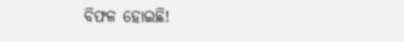ବିଫଳ ହୋଇଛି!